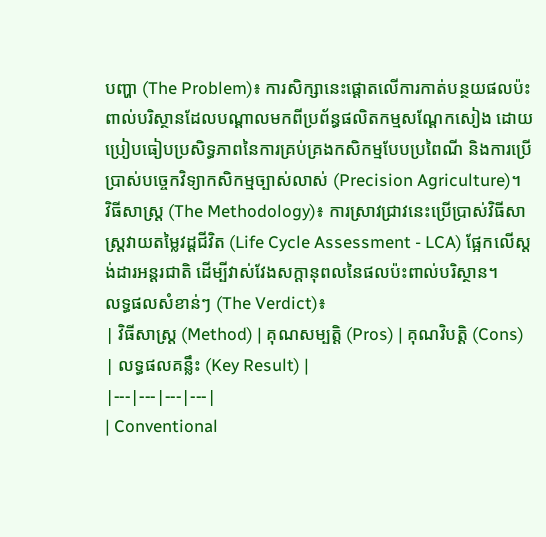បញ្ហា (The Problem)៖ ការសិក្សានេះផ្តោតលើការកាត់បន្ថយផលប៉ះពាល់បរិស្ថានដែលបណ្តាលមកពីប្រព័ន្ធផលិតកម្មសណ្តែកសៀង ដោយប្រៀបធៀបប្រសិទ្ធភាពនៃការគ្រប់គ្រងកសិកម្មបែបប្រពៃណី និងការប្រើប្រាស់បច្ចេកវិទ្យាកសិកម្មច្បាស់លាស់ (Precision Agriculture)។
វិធីសាស្ត្រ (The Methodology)៖ ការស្រាវជ្រាវនេះប្រើប្រាស់វិធីសាស្ត្រវាយតម្លៃវដ្តជីវិត (Life Cycle Assessment - LCA) ផ្អែកលើស្តង់ដារអន្តរជាតិ ដើម្បីវាស់វែងសក្តានុពលនៃផលប៉ះពាល់បរិស្ថាន។
លទ្ធផលសំខាន់ៗ (The Verdict)៖
| វិធីសាស្ត្រ (Method) | គុណសម្បត្តិ (Pros) | គុណវិបត្តិ (Cons) | លទ្ធផលគន្លឹះ (Key Result) |
|---|---|---|---|
| Conventional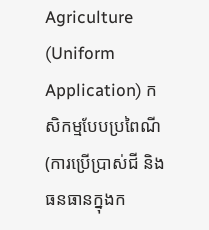Agriculture (Uniform Application) កសិកម្មបែបប្រពៃណី (ការប្រើប្រាស់ជី និងធនធានក្នុងក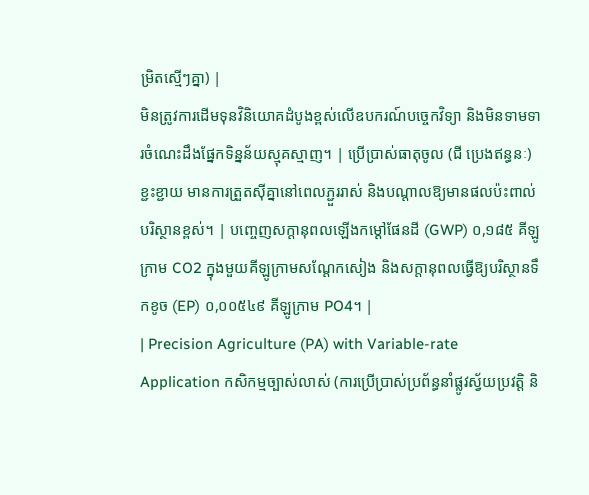ម្រិតស្មើៗគ្នា) |
មិនត្រូវការដើមទុនវិនិយោគដំបូងខ្ពស់លើឧបករណ៍បច្ចេកវិទ្យា និងមិនទាមទារចំណេះដឹងផ្នែកទិន្នន័យស្មុគស្មាញ។ | ប្រើប្រាស់ធាតុចូល (ជី ប្រេងឥន្ធនៈ) ខ្ជះខ្ជាយ មានការត្រួតស៊ីគ្នានៅពេលភ្ជួររាស់ និងបណ្តាលឱ្យមានផលប៉ះពាល់បរិស្ថានខ្ពស់។ | បញ្ចេញសក្តានុពលឡើងកម្តៅផែនដី (GWP) ០,១៨៥ គីឡូក្រាម CO2 ក្នុងមួយគីឡូក្រាមសណ្តែកសៀង និងសក្តានុពលធ្វើឱ្យបរិស្ថានទឹកខូច (EP) ០,០០៥៤៩ គីឡូក្រាម PO4។ |
| Precision Agriculture (PA) with Variable-rate Application កសិកម្មច្បាស់លាស់ (ការប្រើប្រាស់ប្រព័ន្ធនាំផ្លូវស្វ័យប្រវត្តិ និ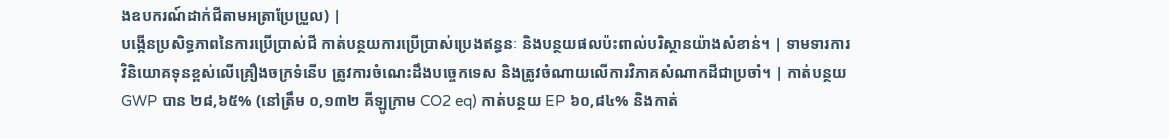ងឧបករណ៍ដាក់ជីតាមអត្រាប្រែប្រួល) |
បង្កើនប្រសិទ្ធភាពនៃការប្រើប្រាស់ជី កាត់បន្ថយការប្រើប្រាស់ប្រេងឥន្ធនៈ និងបន្ថយផលប៉ះពាល់បរិស្ថានយ៉ាងសំខាន់។ | ទាមទារការវិនិយោគទុនខ្ពស់លើគ្រឿងចក្រទំនើប ត្រូវការចំណេះដឹងបច្ចេកទេស និងត្រូវចំណាយលើការវិភាគសំណាកដីជាប្រចាំ។ | កាត់បន្ថយ GWP បាន ២៨,៦៥% (នៅត្រឹម ០,១៣២ គីឡូក្រាម CO2 eq) កាត់បន្ថយ EP ៦០,៨៤% និងកាត់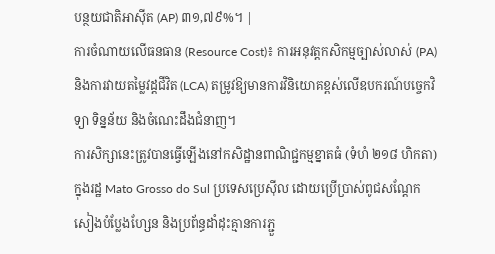បន្ថយជាតិអាស៊ីត (AP) ៣១,៧៩%។ |
ការចំណាយលើធនធាន (Resource Cost)៖ ការអនុវត្តកសិកម្មច្បាស់លាស់ (PA) និងការវាយតម្លៃវដ្តជីវិត (LCA) តម្រូវឱ្យមានការវិនិយោគខ្ពស់លើឧបករណ៍បច្ចេកវិទ្យា ទិន្នន័យ និងចំណេះដឹងជំនាញ។
ការសិក្សានេះត្រូវបានធ្វើឡើងនៅកសិដ្ឋានពាណិជ្ជកម្មខ្នាតធំ (ទំហំ ២១៨ ហិកតា) ក្នុងរដ្ឋ Mato Grosso do Sul ប្រទេសប្រេស៊ីល ដោយប្រើប្រាស់ពូជសណ្តែកសៀងបំប្លែងហ្សែន និងប្រព័ន្ធដាំដុះគ្មានការភ្ជួ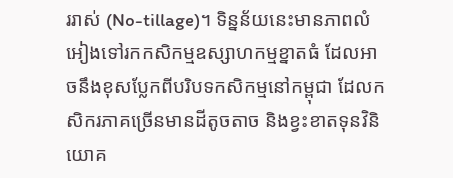ររាស់ (No-tillage)។ ទិន្នន័យនេះមានភាពលំអៀងទៅរកកសិកម្មឧស្សាហកម្មខ្នាតធំ ដែលអាចនឹងខុសប្លែកពីបរិបទកសិកម្មនៅកម្ពុជា ដែលកសិករភាគច្រើនមានដីតូចតាច និងខ្វះខាតទុនវិនិយោគ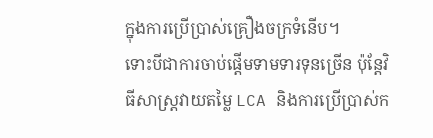ក្នុងការប្រើប្រាស់គ្រឿងចក្រទំនើប។
ទោះបីជាការចាប់ផ្តើមទាមទារទុនច្រើន ប៉ុន្តែវិធីសាស្ត្រវាយតម្លៃ LCA និងការប្រើប្រាស់ក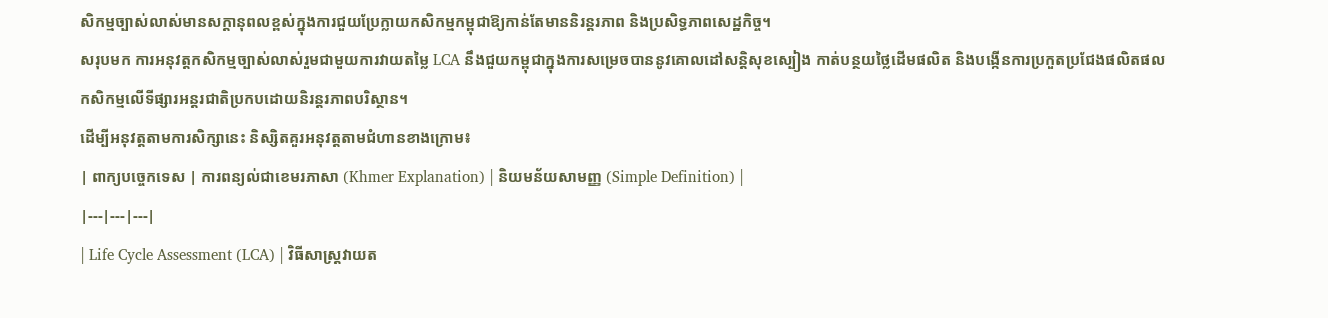សិកម្មច្បាស់លាស់មានសក្តានុពលខ្ពស់ក្នុងការជួយប្រែក្លាយកសិកម្មកម្ពុជាឱ្យកាន់តែមាននិរន្តរភាព និងប្រសិទ្ធភាពសេដ្ឋកិច្ច។
សរុបមក ការអនុវត្តកសិកម្មច្បាស់លាស់រួមជាមួយការវាយតម្លៃ LCA នឹងជួយកម្ពុជាក្នុងការសម្រេចបាននូវគោលដៅសន្តិសុខស្បៀង កាត់បន្ថយថ្លៃដើមផលិត និងបង្កើនការប្រកួតប្រជែងផលិតផលកសិកម្មលើទីផ្សារអន្តរជាតិប្រកបដោយនិរន្តរភាពបរិស្ថាន។
ដើម្បីអនុវត្តតាមការសិក្សានេះ និស្សិតគួរអនុវត្តតាមជំហានខាងក្រោម៖
| ពាក្យបច្ចេកទេស | ការពន្យល់ជាខេមរភាសា (Khmer Explanation) | និយមន័យសាមញ្ញ (Simple Definition) |
|---|---|---|
| Life Cycle Assessment (LCA) | វិធីសាស្ត្រវាយត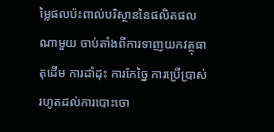ម្លៃផលប៉ះពាល់បរិស្ថាននៃផលិតផលណាមួយ ចាប់តាំងពីការទាញយកវត្ថុធាតុដើម ការដាំដុះ ការកែច្នៃ ការប្រើប្រាស់ រហូតដល់ការបោះចោ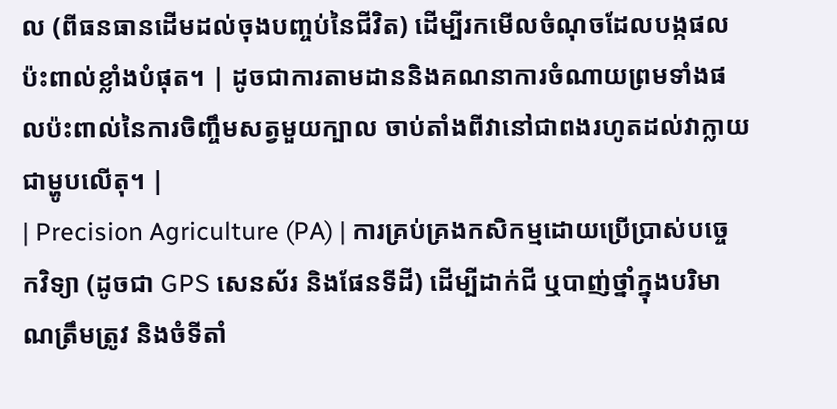ល (ពីធនធានដើមដល់ចុងបញ្ចប់នៃជីវិត) ដើម្បីរកមើលចំណុចដែលបង្កផលប៉ះពាល់ខ្លាំងបំផុត។ | ដូចជាការតាមដាននិងគណនាការចំណាយព្រមទាំងផលប៉ះពាល់នៃការចិញ្ចឹមសត្វមួយក្បាល ចាប់តាំងពីវានៅជាពងរហូតដល់វាក្លាយជាម្ហូបលើតុ។ |
| Precision Agriculture (PA) | ការគ្រប់គ្រងកសិកម្មដោយប្រើប្រាស់បច្ចេកវិទ្យា (ដូចជា GPS សេនស័រ និងផែនទីដី) ដើម្បីដាក់ជី ឬបាញ់ថ្នាំក្នុងបរិមាណត្រឹមត្រូវ និងចំទីតាំ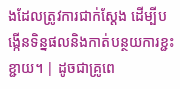ងដែលត្រូវការជាក់ស្តែង ដើម្បីបង្កើនទិន្នផលនិងកាត់បន្ថយការខ្ជះខ្ជាយ។ | ដូចជាគ្រូពេ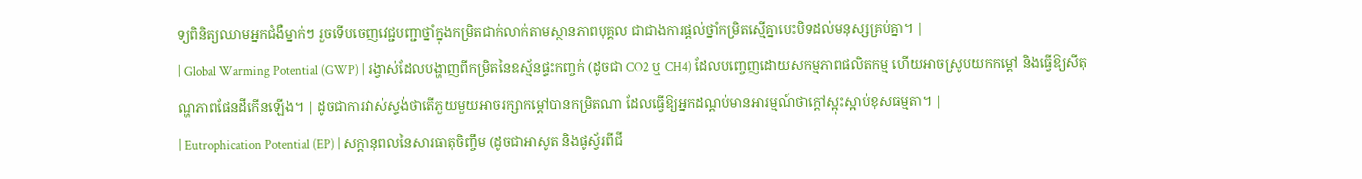ទ្យពិនិត្យឈាមអ្នកជំងឺម្នាក់ៗ រួចទើបចេញវេជ្ជបញ្ជាថ្នាំក្នុងកម្រិតជាក់លាក់តាមស្ថានភាពបុគ្គល ជាជាងការផ្តល់ថ្នាំកម្រិតស្មើគ្នាបេះបិទដល់មនុស្សគ្រប់គ្នា។ |
| Global Warming Potential (GWP) | រង្វាស់ដែលបង្ហាញពីកម្រិតនៃឧស្ម័នផ្ទះកញ្ចក់ (ដូចជា CO2 ឬ CH4) ដែលបញ្ចេញដោយសកម្មភាពផលិតកម្ម ហើយអាចស្រូបយកកម្តៅ និងធ្វើឱ្យសីតុណ្ហភាពផែនដីកើនឡើង។ | ដូចជាការវាស់ស្ទង់ថាតើភួយមួយអាចរក្សាកម្តៅបានកម្រិតណា ដែលធ្វើឱ្យអ្នកដណ្ដប់មានអារម្មណ៍ថាក្តៅស្អុះស្អាប់ខុសធម្មតា។ |
| Eutrophication Potential (EP) | សក្តានុពលនៃសារធាតុចិញ្ចឹម (ដូចជាអាសូត និងផូស្វ័រពីជី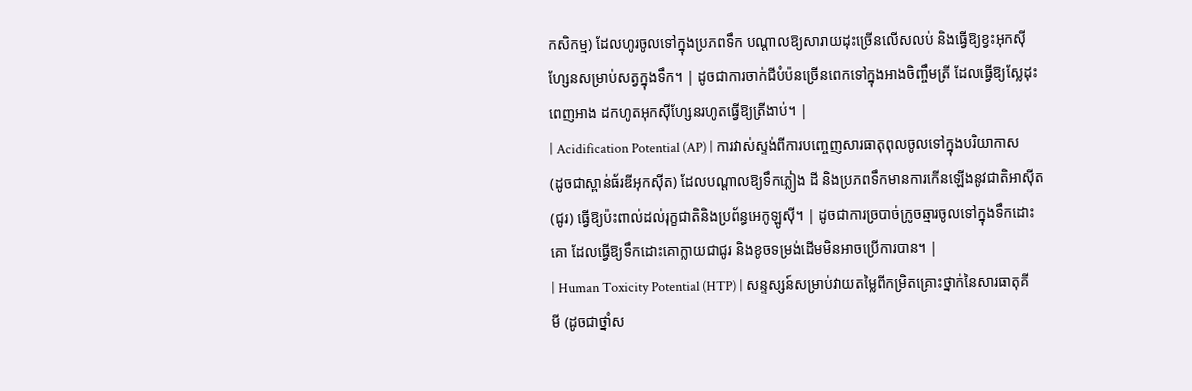កសិកម្ម) ដែលហូរចូលទៅក្នុងប្រភពទឹក បណ្តាលឱ្យសារាយដុះច្រើនលើសលប់ និងធ្វើឱ្យខ្វះអុកស៊ីហ្សែនសម្រាប់សត្វក្នុងទឹក។ | ដូចជាការចាក់ជីបំប៉នច្រើនពេកទៅក្នុងអាងចិញ្ចឹមត្រី ដែលធ្វើឱ្យស្លែដុះពេញអាង ដកហូតអុកស៊ីហ្សែនរហូតធ្វើឱ្យត្រីងាប់។ |
| Acidification Potential (AP) | ការវាស់ស្ទង់ពីការបញ្ចេញសារធាតុពុលចូលទៅក្នុងបរិយាកាស (ដូចជាស្ពាន់ធ័រឌីអុកស៊ីត) ដែលបណ្តាលឱ្យទឹកភ្លៀង ដី និងប្រភពទឹកមានការកើនឡើងនូវជាតិអាស៊ីត (ជូរ) ធ្វើឱ្យប៉ះពាល់ដល់រុក្ខជាតិនិងប្រព័ន្ធអេកូឡូស៊ី។ | ដូចជាការច្របាច់ក្រូចឆ្មារចូលទៅក្នុងទឹកដោះគោ ដែលធ្វើឱ្យទឹកដោះគោក្លាយជាជូរ និងខូចទម្រង់ដើមមិនអាចប្រើការបាន។ |
| Human Toxicity Potential (HTP) | សន្ទស្សន៍សម្រាប់វាយតម្លៃពីកម្រិតគ្រោះថ្នាក់នៃសារធាតុគីមី (ដូចជាថ្នាំស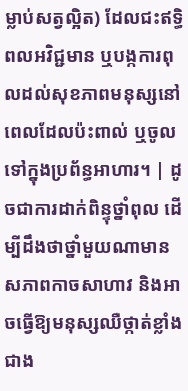ម្លាប់សត្វល្អិត) ដែលជះឥទ្ធិពលអវិជ្ជមាន ឬបង្កការពុលដល់សុខភាពមនុស្សនៅពេលដែលប៉ះពាល់ ឬចូលទៅក្នុងប្រព័ន្ធអាហារ។ | ដូចជាការដាក់ពិន្ទុថ្នាំពុល ដើម្បីដឹងថាថ្នាំមួយណាមានសភាពកាចសាហាវ និងអាចធ្វើឱ្យមនុស្សឈឺថ្កាត់ខ្លាំងជាង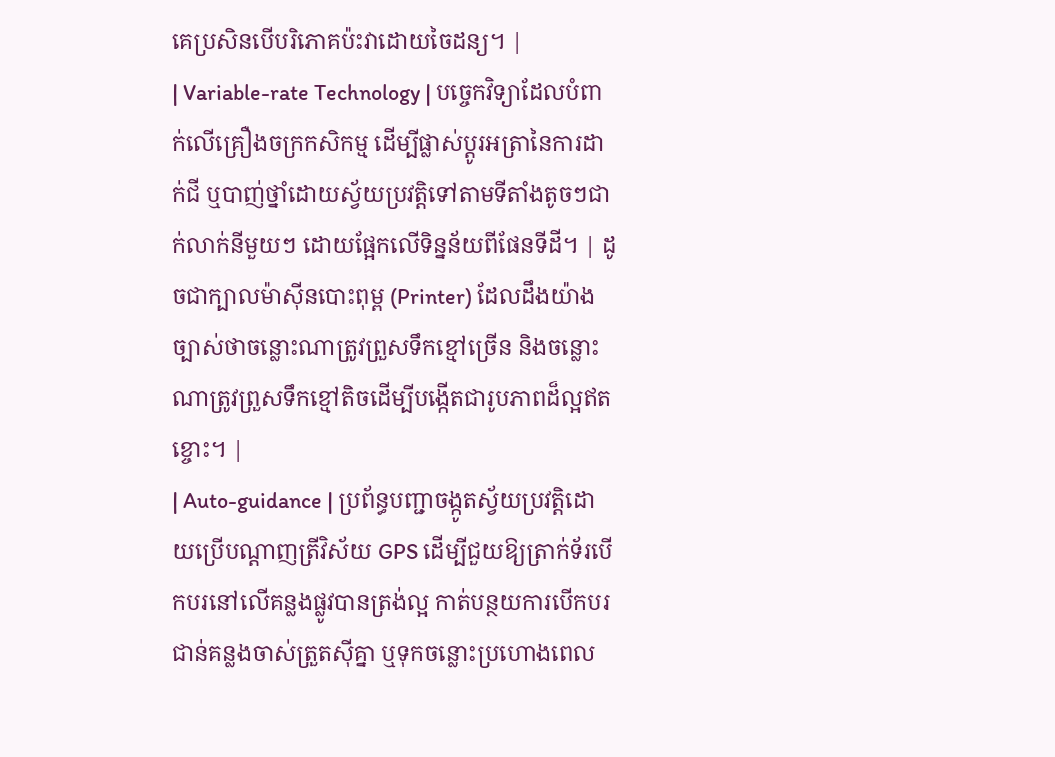គេប្រសិនបើបរិភោគប៉ះវាដោយចៃដន្យ។ |
| Variable-rate Technology | បច្ចេកវិទ្យាដែលបំពាក់លើគ្រឿងចក្រកសិកម្ម ដើម្បីផ្លាស់ប្តូរអត្រានៃការដាក់ជី ឬបាញ់ថ្នាំដោយស្វ័យប្រវត្តិទៅតាមទីតាំងតូចៗជាក់លាក់នីមួយៗ ដោយផ្អែកលើទិន្នន័យពីផែនទីដី។ | ដូចជាក្បាលម៉ាស៊ីនបោះពុម្ព (Printer) ដែលដឹងយ៉ាងច្បាស់ថាចន្លោះណាត្រូវព្រួសទឹកខ្មៅច្រើន និងចន្លោះណាត្រូវព្រួសទឹកខ្មៅតិចដើម្បីបង្កើតជារូបភាពដ៏ល្អឥតខ្ចោះ។ |
| Auto-guidance | ប្រព័ន្ធបញ្ជាចង្កូតស្វ័យប្រវត្តិដោយប្រើបណ្តាញត្រីវិស័យ GPS ដើម្បីជួយឱ្យត្រាក់ទ័របើកបរនៅលើគន្លងផ្លូវបានត្រង់ល្អ កាត់បន្ថយការបើកបរជាន់គន្លងចាស់ត្រួតស៊ីគ្នា ឬទុកចន្លោះប្រហោងពេល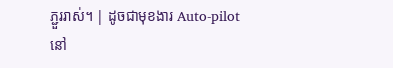ភ្ជួររាស់។ | ដូចជាមុខងារ Auto-pilot នៅ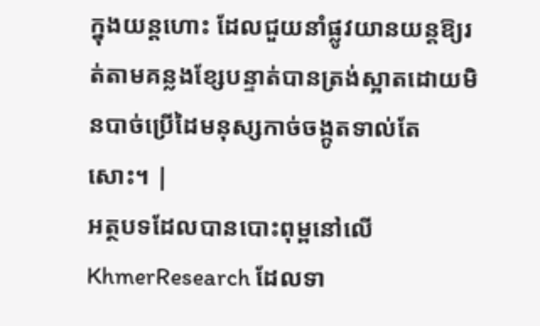ក្នុងយន្តហោះ ដែលជួយនាំផ្លូវយានយន្តឱ្យរត់តាមគន្លងខ្សែបន្ទាត់បានត្រង់ស្អាតដោយមិនបាច់ប្រើដៃមនុស្សកាច់ចង្កូតទាល់តែសោះ។ |
អត្ថបទដែលបានបោះពុម្ពនៅលើ KhmerResearch ដែលទា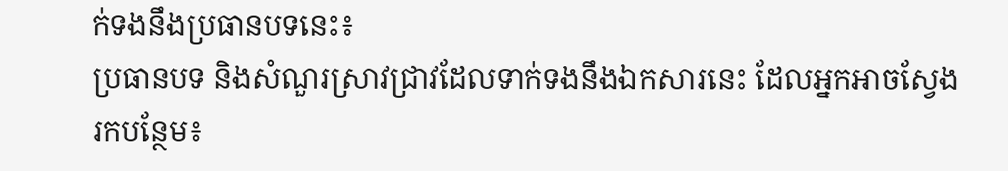ក់ទងនឹងប្រធានបទនេះ៖
ប្រធានបទ និងសំណួរស្រាវជ្រាវដែលទាក់ទងនឹងឯកសារនេះ ដែលអ្នកអាចស្វែងរកបន្ថែម៖